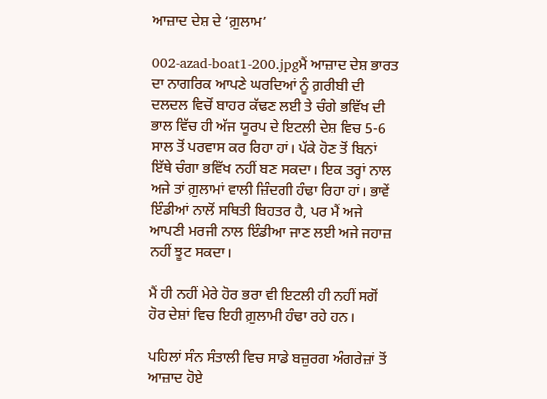ਆਜ਼ਾਦ ਦੇਸ਼ ਦੇ ‘ਗ਼ੁਲਾਮ’

002-azad-boat1-200.jpgਮੈਂ ਆਜ਼ਾਦ ਦੇਸ਼ ਭਾਰਤ ਦਾ ਨਾਗਰਿਕ ਆਪਣੇ ਘਰਦਿਆਂ ਨੂੰ ਗ਼ਰੀਬੀ ਦੀ ਦਲਦਲ ਵਿਚੋਂ ਬਾਹਰ ਕੱਢਣ ਲਈ ਤੇ ਚੰਗੇ ਭਵਿੱਖ ਦੀ ਭਾਲ ਵਿੱਚ ਹੀ ਅੱਜ ਯੂਰਪ ਦੇ ਇਟਲੀ ਦੇਸ਼ ਵਿਚ 5-6 ਸਾਲ ਤੋਂ ਪਰਵਾਸ ਕਰ ਰਿਹਾ ਹਾਂ। ਪੱਕੇ ਹੋਣ ਤੋਂ ਬਿਨਾਂ ਇੱਥੇ ਚੰਗਾ ਭਵਿੱਖ ਨਹੀਂ ਬਣ ਸਕਦਾ। ਇਕ ਤਰ੍ਹਾਂ ਨਾਲ ਅਜੇ ਤਾਂ ਗ਼ੁਲਾਮਾਂ ਵਾਲੀ ਜ਼ਿੰਦਗੀ ਹੰਢਾ ਰਿਹਾ ਹਾਂ। ਭਾਵੇਂ ਇੰਡੀਆਂ ਨਾਲੋਂ ਸਥਿਤੀ ਬਿਹਤਰ ਹੈ, ਪਰ ਮੈਂ ਅਜੇ ਆਪਣੀ ਮਰਜੀ ਨਾਲ ਇੰਡੀਆ ਜਾਣ ਲਈ ਅਜੇ ਜਹਾਜ਼ ਨਹੀਂ ਝੂਟ ਸਕਦਾ।

ਮੈਂ ਹੀ ਨਹੀਂ ਮੇਰੇ ਹੋਰ ਭਰਾ ਵੀ ਇਟਲੀ ਹੀ ਨਹੀਂ ਸਗੋਂ ਹੋਰ ਦੇਸ਼ਾਂ ਵਿਚ ਇਹੀ ਗ਼ੁਲਾਮੀ ਹੰਢਾ ਰਹੇ ਹਨ।

ਪਹਿਲਾਂ ਸੰਨ ਸੰਤਾਲੀ ਵਿਚ ਸਾਡੇ ਬਜ਼ੁਰਗ ਅੰਗਰੇਜ਼ਾਂ ਤੋਂ ਆਜ਼ਾਦ ਹੋਏ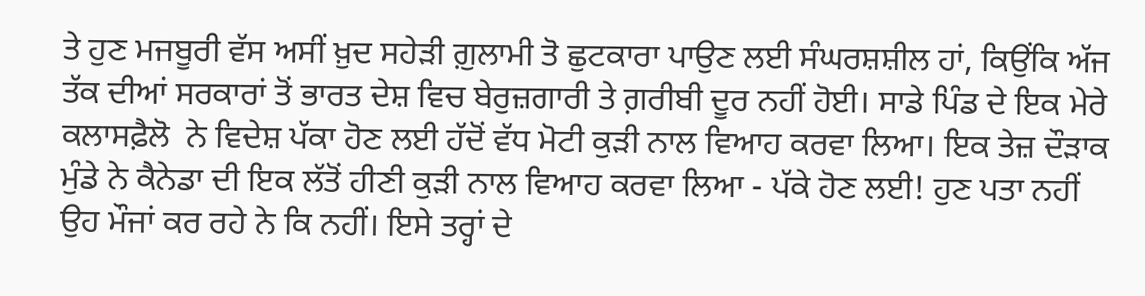ਤੇ ਹੁਣ ਮਜਬੂਰੀ ਵੱਸ ਅਸੀਂ ਖ਼ੁਦ ਸਹੇੜੀ ਗ਼ੁਲਾਮੀ ਤੋ ਛੁਟਕਾਰਾ ਪਾਉਣ ਲਈ ਸੰਘਰਸ਼ਸ਼ੀਲ ਹਾਂ, ਕਿਉਂਕਿ ਅੱਜ ਤੱਕ ਦੀਆਂ ਸਰਕਾਰਾਂ ਤੋਂ ਭਾਰਤ ਦੇਸ਼ ਵਿਚ ਬੇਰੁਜ਼ਗਾਰੀ ਤੇ ਗ਼ਰੀਬੀ ਦੂਰ ਨਹੀਂ ਹੋਈ। ਸਾਡੇ ਪਿੰਡ ਦੇ ਇਕ ਮੇਰੇ ਕਲਾਸਫ਼ੈਲੋ  ਨੇ ਵਿਦੇਸ਼ ਪੱਕਾ ਹੋਣ ਲਈ ਹੱਦੋਂ ਵੱਧ ਮੋਟੀ ਕੁੜੀ ਨਾਲ ਵਿਆਹ ਕਰਵਾ ਲਿਆ। ਇਕ ਤੇਜ਼ ਦੌੜਾਕ ਮੁੰਡੇ ਨੇ ਕੈਨੇਡਾ ਦੀ ਇਕ ਲੱਤੋਂ ਹੀਣੀ ਕੁੜੀ ਨਾਲ ਵਿਆਹ ਕਰਵਾ ਲਿਆ - ਪੱਕੇ ਹੋਣ ਲਈ! ਹੁਣ ਪਤਾ ਨਹੀਂ ਉਹ ਮੌਜਾਂ ਕਰ ਰਹੇ ਨੇ ਕਿ ਨਹੀਂ। ਇਸੇ ਤਰ੍ਹਾਂ ਦੇ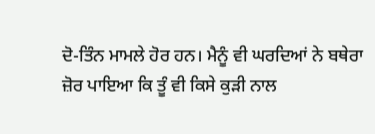ਦੋ-ਤਿੰਨ ਮਾਮਲੇ ਹੋਰ ਹਨ। ਮੈਨੂੰ ਵੀ ਘਰਦਿਆਂ ਨੇ ਬਥੇਰਾ ਜ਼ੋਰ ਪਾਇਆ ਕਿ ਤੂੰ ਵੀ ਕਿਸੇ ਕੁੜੀ ਨਾਲ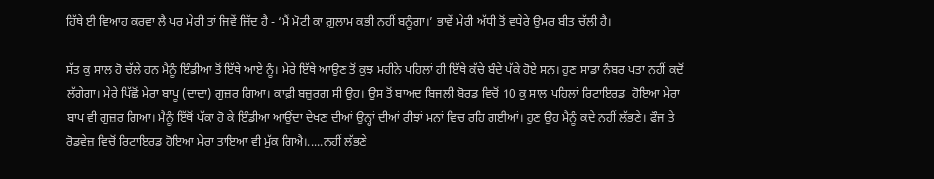ਹਿੱਥੇ ਈ ਵਿਆਹ ਕਰਵਾ ਲੈ ਪਰ ਮੇਰੀ ਤਾਂ ਜਿਵੇਂ ਜਿੱਦ ਹੈ - ‘ਮੈਂ ਮੋਟੀ ਕਾ ਗ਼ੁਲਾਮ ਕਭੀ ਨਹੀਂ ਬਨੂੰਗਾ।’ ਭਾਵੇਂ ਮੇਰੀ ਅੱਧੀ ਤੋਂ ਵਧੇਰੇ ਉਮਰ ਬੀਤ ਚੱਲੀ ਹੈ।

ਸੱਤ ਕੁ ਸਾਲ ਹੋ ਚੱਲੇ ਹਨ ਮੈਨੂੰ ਇੰਡੀਆ ਤੋਂ ਇੱਥੇ ਆਏ ਨੂੰ। ਮੇਰੇ ਇੱਥੇ ਆਉਣ ਤੋਂ ਕੁਝ ਮਹੀਨੇ ਪਹਿਲਾਂ ਹੀ ਇੱਥੇ ਕੱਚੇ ਬੰਦੇ ਪੱਕੇ ਹੋਏ ਸਨ। ਹੁਣ ਸਾਡਾ ਨੰਬਰ ਪਤਾ ਨਹੀਂ ਕਦੋਂ ਲੱਗੇਗਾ। ਮੇਰੇ ਪਿੱਛੋਂ ਮੇਰਾ ਬਾਪੂ (ਦਾਦਾ) ਗੁਜ਼ਰ ਗਿਆ। ਕਾਫ਼ੀ ਬਜ਼ੁਰਗ ਸੀ ਉਹ। ਉਸ ਤੋਂ ਬਾਅਦ ਬਿਜਲੀ ਬੋਰਡ ਵਿਚੋਂ 10 ਕੁ ਸਾਲ ਪਹਿਲਾਂ ਰਿਟਾਇਰਡ  ਹੋਇਆ ਮੇਰਾ ਬਾਪ ਵੀ ਗੁਜ਼ਰ ਗਿਆ। ਮੈਨੂੰ ਇੱਥੋਂ ਪੱਕਾ ਹੋ ਕੇ ਇੰਡੀਆ ਆਉਂਦਾ ਦੇਖਣ ਦੀਆਂ ਉਨ੍ਹਾਂ ਦੀਆਂ ਰੀਝਾਂ ਮਨਾਂ ਵਿਚ ਰਹਿ ਗਈਆਂ। ਹੁਣ ਉਹ ਮੈਨੂੰ ਕਦੇ ਨਹੀਂ ਲੱਭਣੇ। ਫੌਜ ਤੇ ਰੋਡਵੇਜ਼ ਵਿਚੋਂ ਰਿਟਾਇਰਡ ਹੋਇਆ ਮੇਰਾ ਤਾਇਆ ਵੀ ਮੁੱਕ ਗਿਐ।.....ਨਹੀਂ ਲੱਭਣੇ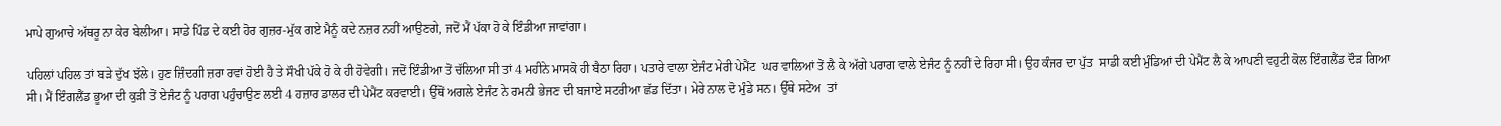ਮਾਪੇ ਗੁਆਚੇ ਅੱਥਰੂ ਨਾ ਕੇਰ ਬੇਲੀਆ। ਸਾਡੇ ਪਿੰਡ ਦੇ ਕਈ ਹੋਰ ਗੁਜ਼ਰ-ਮੁੱਕ ਗਏ ਮੈਨੂੰ ਕਦੇ ਨਜ਼ਰ ਨਹੀਂ ਆਉਣਗੇ, ਜਦੋਂ ਮੈਂ ਪੱਕਾ ਹੋ ਕੇ ਇੰਡੀਆ ਜਾਵਾਂਗਾ।

ਪਹਿਲਾਂ ਪਹਿਲ ਤਾਂ ਬੜੇ ਦੁੱਖ ਝੱਲੇ। ਹੁਣ ਜ਼ਿੰਦਗੀ ਜ਼ਰਾ ਰਵਾਂ ਹੋਈ ਹੈ ਤੇ ਸੌਖੀ ਪੱਕੇ ਹੋ ਕੇ ਹੀ ਹੋਵੇਗੀ। ਜਦੋਂ ਇੰਡੀਆ ਤੋਂ ਚੱਲਿਆ ਸੀ ਤਾਂ 4 ਮਹੀਨੇ ਮਾਸਕੋ ਹੀ ਬੈਠਾ ਰਿਹਾ। ਪਤਾਰੇ ਵਾਲਾ ਏਜੰਟ ਮੇਰੀ ਪੇਮੈਂਟ  ਘਰ ਵਾਲਿਆਂ ਤੋਂ ਲੈ ਕੇ ਅੱਗੇ ਪਰਾਗ ਵਾਲੇ ਏਜੰਟ ਨੂੰ ਨਹੀਂ ਦੇ ਰਿਹਾ ਸੀ। ਉਹ ਕੰਜਰ ਦਾ ਪੁੱਤ  ਸਾਡੀ ਕਈ ਮੁੰਡਿਆਂ ਦੀ ਪੇਮੈਂਟ ਲੈ ਕੇ ਆਪਣੀ ਵਹੁਟੀ ਕੋਲ ਇੰਗਲੈਂਡ ਦੌੜ ਗਿਆ ਸੀ। ਮੈਂ ਇੰਗਲੈਂਡ ਭੂਆ ਦੀ ਕੁੜੀ ਤੋਂ ਏਜੰਟ ਨੂੰ ਪਰਾਗ ਪਹੁੰਚਾਉਣ ਲਈ 4 ਹਜ਼ਾਰ ਡਾਲਰ ਦੀ ਪੇਮੈਂਟ ਕਰਵਾਈ। ਉੱਥੋਂ ਅਗਲੇ ਏਜੰਟ ਨੇ ਰਮਨੀ ਭੇਜਣ ਦੀ ਬਜਾਏ ਸਟਰੀਆ ਛੱਡ ਦਿੱਤਾ। ਮੇਰੇ ਨਾਲ ਦੋ ਮੁੰਡੇ ਸਨ। ਉੱਥੇ ਸਟੇਅ  ਤਾਂ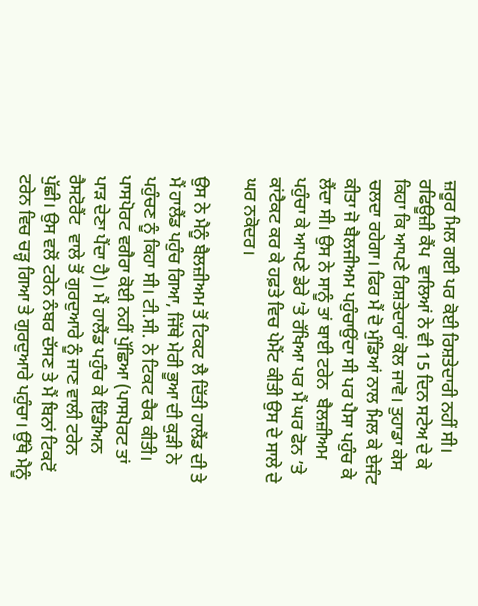ਜ਼ਰੂਰ ਮਿਲ ਗਈ ਪਰ ਕੋਈ ਰਿਸ਼ਤੇਦਾਰੀ ਨਹੀਂ ਸੀ। ਰਫਿਊਜ਼ੀ ਕੈਂਪ  ਵਾਲਿਆਂ ਨੇ ਵੀ 15 ਦਿਨ ਸਟੇਅ ਦੇ ਕੇ ਕਿਹਾ ਕਿ ਆਪਣੇ ਰਿਸ਼ਤੇਦਾਰਾਂ ਕੋਲ ਜਾਵੋ। ਤੁਹਾਡਾ ਕੇਸ ਚਲਦਾ ਰਹੇਗਾ। ਫਿਰ ਮੈਂ ਦੋ ਮੁੰਡਿਆਂ ਨਾਲ ਮਿਲ ਕੇ ਏਜੰਟ ਕੀਤਾ ਜੋ ਬੈਲਜੀਅਮ ਪਹੁੰਚਾਉਂਦਾ ਸੀ ਪਰ ਪੈਸਾ ਪਹੁੰਚ ਕੇ ਲੈਂਦਾ ਸੀ। ਉਸ ਨੇ ਸਾਨੂੰ ਤਾਂ ਬਾਈ ਟਰੇਨ  ਬੈਲਜ਼ੀਅਮ ਪਹੁੰਚਾ ਕੇ ਆਪਣੇ ਡੇਰੇ ’ਤੇ ਰੱਖਿਆ ਪਰ ਮੈਂ ਘਰ ਫੋਨ ’ਤੇ ਕਾਂਟੈਕਟ ਕਰ ਕੇ ਹਫ਼ਤੇ ਵਿਚ ਪੇਮੈਂਟ ਕੀਤੀ ਉਸ ਦੇ ਸਾਲੇ ਦੇ ਘਰ ਨਕੋਦਰ।

ਉਸ ਨੇ ਮੈਨੂੰ ਬੈਲਜ਼ੀਅਮ ਤੋਂ ਟਿਕਟ ਲੈ ਦਿੱਤੀ ਹਾਲੈਂਡ ਦੀ ਤੇ ਮੈਂ ਹਾਲੈਂਡ ਪਹੁੰਚ ਗਿਆ, ਜਿੱਥੇ ਮੇਰੀ ਭੂਆ ਦੀ ਕੁੜੀ ਨੇ ਪਹੁੰਚਣ ਨੂੰ ਕਿਹਾ ਸੀ। ਟੀ.ਸੀ. ਨੇ ਟਿਕਟ ਚੈਕ ਕੀਤੀ। ਪਾਸਪੋਰਟ ਵਗੈਰਾ ਕੋਈ ਨਹੀਂ ਪੁੱਛਿਆ (ਪਾਸਪੋਰਟ ਤਾਂ ਪਾੜ ਦੇਣਾ ਪੈਂਦਾ ਹੈ)। ਮੈਂ ਹਾਲੈਂਡ ਪਹੁੰਚ ਕੇ ਇੰਡੀਅਨ ਰੈਸਟੋਰੈਂਟ  ਵਾਲੇ ਤੋਂ ਗੁਰਦੁਆਰੇ ਨੂੰ ਜਾਣ ਵਾਲੀ ਟਰੇਨ ਪੁੱਛੀ। ਉਸ ਵਲੋਂ ਟਰੇਨ ਨੰਬਰ ਦੱਸਣ ਤੇ ਮੈਂ ਬਿਨਾਂ ਟਿਕਟੋਂ ਟਰੇਨ ਵਿਚ ਚੜ੍ਹ ਗਿਆ ਤੇ ਗੁਰਦੁਆਰੇ ਪਹੁੰਚਾ। ਉੱਥੇ ਮੈਨੂੰ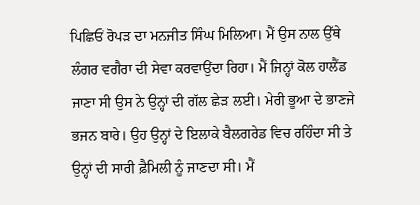ਪਿਛਿਓਂ ਰੋਪੜ ਦਾ ਮਨਜੀਤ ਸਿੰਘ ਮਿਲਿਆ। ਮੈਂ ਉਸ ਨਾਲ ਉੱਥੇ ਲੰਗਰ ਵਗੈਰਾ ਦੀ ਸੇਵਾ ਕਰਵਾਉਂਦਾ ਰਿਹਾ। ਮੈਂ ਜਿਨ੍ਹਾਂ ਕੋਲ ਹਾਲੈਂਡ ਜਾਣਾ ਸੀ ਉਸ ਨੇ ਉਨ੍ਹਾਂ ਦੀ ਗੱਲ ਛੇੜ ਲਈ। ਮੇਰੀ ਭੂਆ ਦੇ ਭਾਣਜੇ ਭਜਨ ਬਾਰੇ। ਉਹ ਉਨ੍ਹਾਂ ਦੇ ਇਲਾਕੇ ਬੈਲਗਰੇਡ ਵਿਚ ਰਹਿੰਦਾ ਸੀ ਤੇ ਉਨ੍ਹਾਂ ਦੀ ਸਾਰੀ ਫ਼ੈਮਿਲੀ ਨੂੰ ਜਾਣਦਾ ਸੀ। ਮੈਂ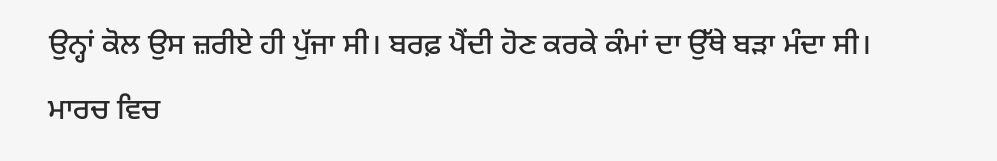ਉਨ੍ਹਾਂ ਕੋਲ ਉਸ ਜ਼ਰੀਏ ਹੀ ਪੁੱਜਾ ਸੀ। ਬਰਫ਼ ਪੈਂਦੀ ਹੋਣ ਕਰਕੇ ਕੰਮਾਂ ਦਾ ਉੱਥੇ ਬੜਾ ਮੰਦਾ ਸੀ। ਮਾਰਚ ਵਿਚ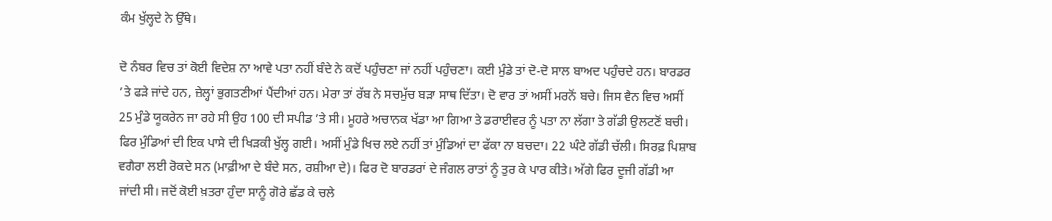ਕੰਮ ਖੁੱਲ੍ਹਦੇ ਨੇ ਉੱਥੇ।

ਦੋ ਨੰਬਰ ਵਿਚ ਤਾਂ ਕੋਈ ਵਿਦੇਸ਼ ਨਾ ਆਵੇ ਪਤਾ ਨਹੀਂ ਬੰਦੇ ਨੇ ਕਦੋਂ ਪਹੁੰਚਣਾ ਜਾਂ ਨਹੀਂ ਪਹੁੰਚਣਾ। ਕਈ ਮੁੰਡੇ ਤਾਂ ਦੋ-ਦੋ ਸਾਲ ਬਾਅਦ ਪਹੁੰਚਦੇ ਹਨ। ਬਾਰਡਰ ’ਤੇ ਫੜੇ ਜਾਂਦੇ ਹਨ, ਜ਼ੇਲ੍ਹਾਂ ਭੁਗਤਣੀਆਂ ਪੈਂਦੀਆਂ ਹਨ। ਮੇਰਾ ਤਾਂ ਰੱਬ ਨੇ ਸਚਮੁੱਚ ਬੜਾ ਸਾਥ ਦਿੱਤਾ। ਦੋ ਵਾਰ ਤਾਂ ਅਸੀਂ ਮਰਨੋਂ ਬਚੇ। ਜਿਸ ਵੈਨ ਵਿਚ ਅਸੀਂ 25 ਮੁੰਡੇ ਯੂਕਰੇਨ ਜਾ ਰਹੇ ਸੀ ਉਹ 100 ਦੀ ਸਪੀਡ ’ਤੇ ਸੀ। ਮੂਹਰੇ ਅਚਾਨਕ ਖੱਡਾ ਆ ਗਿਆ ਤੇ ਡਰਾਈਵਰ ਨੂੰ ਪਤਾ ਨਾ ਲੱਗਾ ਤੇ ਗੱਡੀ ਉਲਟਣੋਂ ਬਚੀ। ਫਿਰ ਮੁੰਡਿਆਂ ਦੀ ਇਕ ਪਾਸੇ ਦੀ ਖਿੜਕੀ ਖੁੱਲ੍ਹ ਗਈ। ਅਸੀਂ ਮੁੰਡੇ ਖਿਚ ਲਏ ਨਹੀਂ ਤਾਂ ਮੁੰਡਿਆਂ ਦਾ ਫੱਕਾ ਨਾ ਬਚਦਾ। 22 ਘੰਟੇ ਗੱਡੀ ਚੱਲੀ। ਸਿਰਫ਼ ਪਿਸ਼ਾਬ ਵਗੈਰਾ ਲਈ ਰੋਕਦੇ ਸਨ (ਮਾਫ਼ੀਆ ਦੇ ਬੰਦੇ ਸਨ, ਰਸ਼ੀਆ ਦੇ)। ਫਿਰ ਦੋ ਬਾਰਡਰਾਂ ਦੇ ਜੰਗਲ ਰਾਤਾਂ ਨੂੰ ਤੁਰ ਕੇ ਪਾਰ ਕੀਤੇ। ਅੱਗੇ ਫਿਰ ਦੂਜੀ ਗੱਡੀ ਆ ਜਾਂਦੀ ਸੀ। ਜਦੋਂ ਕੋਈ ਖ਼ਤਰਾ ਹੁੰਦਾ ਸਾਨੂੰ ਗੋਰੇ ਛੱਡ ਕੇ ਚਲੇ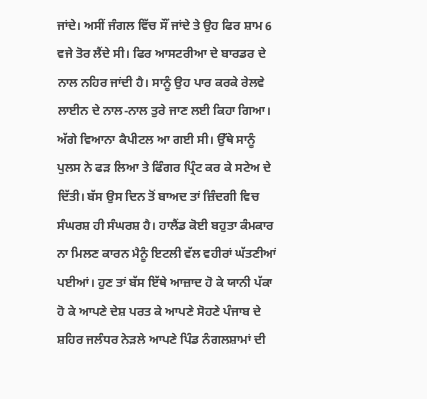ਜਾਂਦੇ। ਅਸੀਂ ਜੰਗਲ ਵਿੱਚ ਸੌਂ ਜਾਂਦੇ ਤੇ ਉਹ ਫਿਰ ਸ਼ਾਮ 6 ਵਜੇ ਤੋਰ ਲੈਂਦੇ ਸੀ। ਫਿਰ ਆਸਟਰੀਆ ਦੇ ਬਾਰਡਰ ਦੇ ਨਾਲ ਨਹਿਰ ਜਾਂਦੀ ਹੈ। ਸਾਨੂੰ ਉਹ ਪਾਰ ਕਰਕੇ ਰੇਲਵੇ ਲਾਈਨ ਦੇ ਨਾਲ-ਨਾਲ ਤੁਰੇ ਜਾਣ ਲਈ ਕਿਹਾ ਗਿਆ। ਅੱਗੇ ਵਿਆਨਾ ਕੈਪੀਟਲ ਆ ਗਈ ਸੀ। ਉੱਥੇ ਸਾਨੂੰ ਪੁਲਸ ਨੇ ਫੜ ਲਿਆ ਤੇ ਫਿੰਗਰ ਪ੍ਰਿੰਟ ਕਰ ਕੇ ਸਟੇਅ ਦੇ ਦਿੱਤੀ। ਬੱਸ ਉਸ ਦਿਨ ਤੋਂ ਬਾਅਦ ਤਾਂ ਜ਼ਿੰਦਗੀ ਵਿਚ ਸੰਘਰਸ਼ ਹੀ ਸੰਘਰਸ਼ ਹੈ। ਹਾਲੈਂਡ ਕੋਈ ਬਹੁਤਾ ਕੰਮਕਾਰ ਨਾ ਮਿਲਣ ਕਾਰਨ ਮੈਨੂੰ ਇਟਲੀ ਵੱਲ ਵਹੀਰਾਂ ਘੱਤਣੀਆਂ ਪਈਆਂ। ਹੁਣ ਤਾਂ ਬੱਸ ਇੱਥੇ ਆਜ਼ਾਦ ਹੋ ਕੇ ਯਾਨੀ ਪੱਕਾ ਹੋ ਕੇ ਆਪਣੇ ਦੇਸ਼ ਪਰਤ ਕੇ ਆਪਣੇ ਸੋਹਣੇ ਪੰਜਾਬ ਦੇ ਸ਼ਹਿਰ ਜਲੰਧਰ ਨੇੜਲੇ ਆਪਣੇ ਪਿੰਡ ਨੰਗਲਸ਼ਾਮਾਂ ਦੀ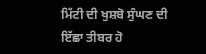ਮਿੱਟੀ ਦੀ ਖੁਸ਼ਬੋ ਸੁੰਘਣ ਦੀ ਇੱਛਾ ਤੀਬਰ ਹੋ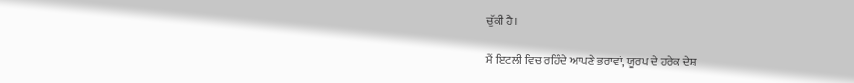ਚੁੱਕੀ ਹੈ।

ਮੈਂ ਇਟਲੀ ਵਿਚ ਰਹਿੰਦੇ ਆਪਣੇ ਭਰਾਵਾਂ, ਯੂਰਪ ਦੇ ਹਰੇਕ ਦੇਸ਼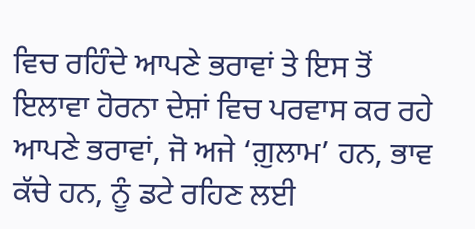ਵਿਚ ਰਹਿੰਦੇ ਆਪਣੇ ਭਰਾਵਾਂ ਤੇ ਇਸ ਤੋਂ ਇਲਾਵਾ ਹੋਰਨਾ ਦੇਸ਼ਾਂ ਵਿਚ ਪਰਵਾਸ ਕਰ ਰਹੇ ਆਪਣੇ ਭਰਾਵਾਂ, ਜੋ ਅਜੇ ‘ਗ਼ੁਲਾਮ’ ਹਨ, ਭਾਵ ਕੱਚੇ ਹਨ, ਨੂੰ ਡਟੇ ਰਹਿਣ ਲਈ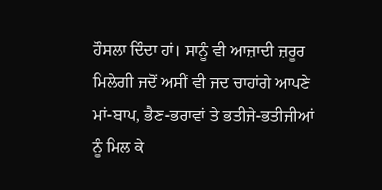ਹੌਸਲਾ ਦਿੰਦਾ ਹਾਂ। ਸਾਨੂੰ ਵੀ ਆਜ਼ਾਦੀ ਜ਼ਰੂਰ ਮਿਲੇਗੀ ਜਦੋਂ ਅਸੀਂ ਵੀ ਜਦ ਚਾਹਾਂਗੇ ਆਪਣੇ ਮਾਂ-ਬਾਪ, ਭੈਣ-ਭਰਾਵਾਂ ਤੇ ਭਤੀਜੇ-ਭਤੀਜੀਆਂ ਨੂੰ ਮਿਲ ਕੇ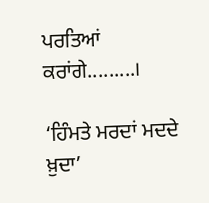ਪਰਤਿਆਂ ਕਰਾਂਗੇ.........।

‘ਹਿੰਮਤੇ ਮਰਦਾਂ ਮਦਦੇ ਖ਼ੁਦਾ’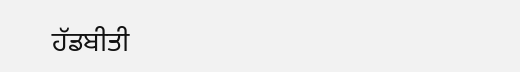ਹੱਡਬੀਤੀ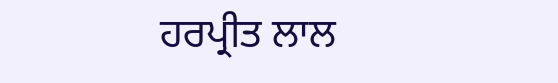ਹਰਪ੍ਰੀਤ ਲਾਲ